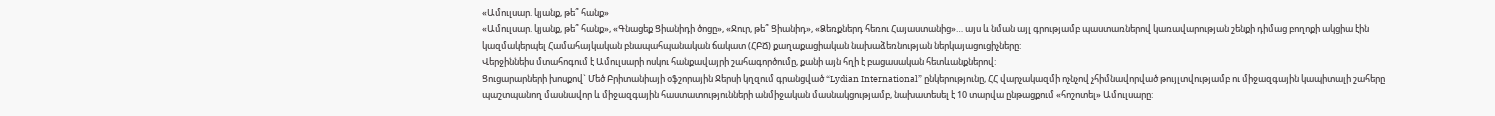«Ամուլսար. կյանք, թե՞ հանք»
«Ամուլսար. կյանք, թե՞ հանք», «Գնացեք Ցիանիդի ծոցը», «Ջուր, թե՞ Ցիանիդ», «Ձեռքներդ հեռու Հայաստանից»… այս և նման այլ գրությամբ պաստառներով կառավարության շենքի դիմաց բողոքի ակցիա էին կազմակերպել Համահայկական բնապահպանական ճակատ (ՀԲՃ) քաղաքացիական նախաձեռնության ներկայացուցիչները:
Վերջիննեիս մտահոգում է Ամուլսարի ոսկու հանքավայրի շահագործումը, քանի այն հղի է բացասական հետևանքներով:
Ցուցարարների խոսքով` Մեծ Բրիտանիայի օֆշորային Ջերսի կղզում գրանցված “Lydian International” ընկերությունը, ՀՀ վարչակազմի ոչնչով չհիմնավորված թույլտվությամբ ու միջազգային կապիտալի շահերը պաշտպանող մասնավոր և միջազգային հաստատությունների անմիջական մասնակցությամբ, նախատեսել է 10 տարվա ընթացքում «հոշոտել» Ամուլսարը: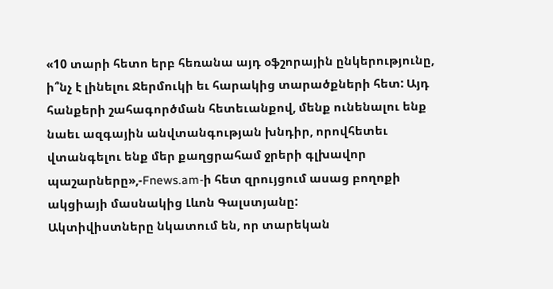«10 տարի հետո երբ հեռանա այդ օֆշորային ընկերությունը, ի՞նչ է լինելու Ջերմուկի եւ հարակից տարածքների հետ: Այդ հանքերի շահագործման հետեւանքով, մենք ունենալու ենք նաեւ ազգային անվտանգության խնդիր, որովհետեւ վտանգելու ենք մեր քաղցրահամ ջրերի գլխավոր պաշարները»,-Fnews.am-ի հետ զրույցում ասաց բողոքի ակցիայի մասնակից Լևոն Գալստյանը:
Ակտիվիստները նկատում են, որ տարեկան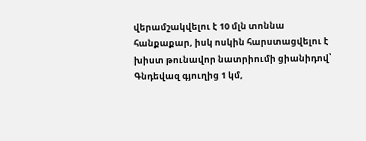վերամշակվելու է 10 մլն տոննա հանքաքար, իսկ ոսկին հարստացվելու է խիստ թունավոր նատրիումի ցիանիդով՝ Գնդեվազ գյուղից 1 կմ,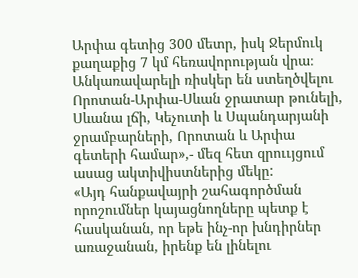Արփա գետից 300 մետր, իսկ Ջերմուկ քաղաքից 7 կմ հեռավորության վրա։
Անկառավարելի ռիսկեր են ստեղծվելու Որոտան-Արփա-Սևան ջրատար թունելի, Սևանա լճի, Կեչուտի և Սպանդարյանի ջրամբարների, Որոտան և Արփա գետերի համար»,- մեզ հետ զրոււյցում ասաց ակտիվիստներից մեկը:
«Այդ հանքավայրի շահագործման որոշումներ կայացնողները պետք է հասկանան, որ եթե ինչ-որ խնդիրներ առաջանան, իրենք են լինելու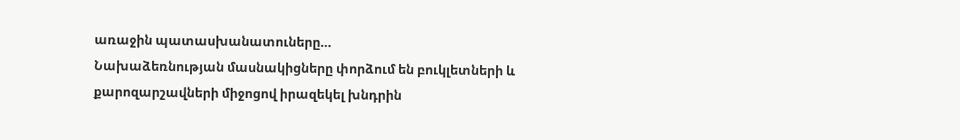առաջին պատասխանատուները…
Նախաձեռնության մասնակիցները փորձում են բուկլետների և քարոզարշավների միջոցով իրազեկել խնդրին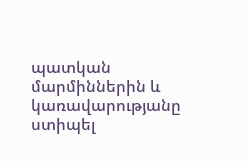պատկան մարմիններին և կառավարությանը ստիպել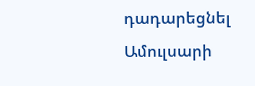դադարեցնել Ամուլսարի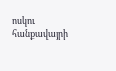ոսկու հանքավայրի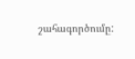շահագործումը: